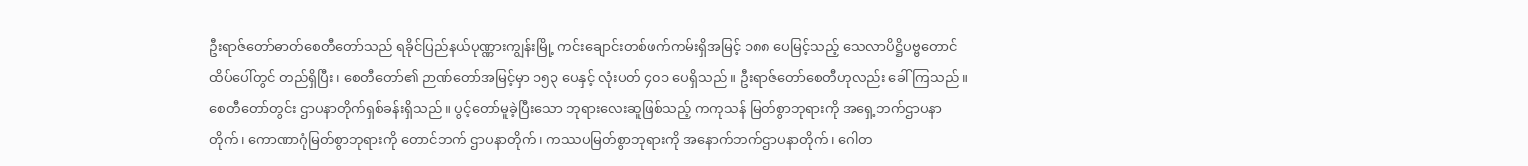ဦးရာဇ်တော်ဓာတ်စေတီတော်သည် ရခိုင်ပြည်နယ်ပုဏ္ဏားကျွန်းမြို့ ကင်းချောင်းတစ်ဖက်ကမ်းရှိအမြင့် ၁၈၈ ပေမြင့်သည့် သေလာပိဋ္ဌိပဗ္ဗတောင်ထိပ်ပေါ်တွင် တည်ရှိပြီး၊ စေတီတော်၏ ဉာဏ်တော်အမြင့်မှာ ၁၅၃ ပေနှင့် လုံးပတ် ၄၀၁ ပေရှိသည်။ ဦးရာဇ်တော်စေတီဟုလည်း ခေါ်ကြသည်။ စေတီတော်တွင်း ဌာပနာတိုက်ရှစ်ခန်းရှိသည်။ ပွင့်တော်မူခဲ့ပြီးသော ဘုရားလေးဆူဖြစ်သည့် ကကုသန် မြတ်စွာဘုရားကို အရှေ့ဘက်ဌာပနာတိုက်၊ ကောဏာဂုံမြတ်စွာဘုရားကို တောင်ဘက် ဌာပနာတိုက်၊ ကဿပမြတ်စွာဘုရားကို အနောက်ဘက်ဌာပနာတိုက်၊ ဂေါတ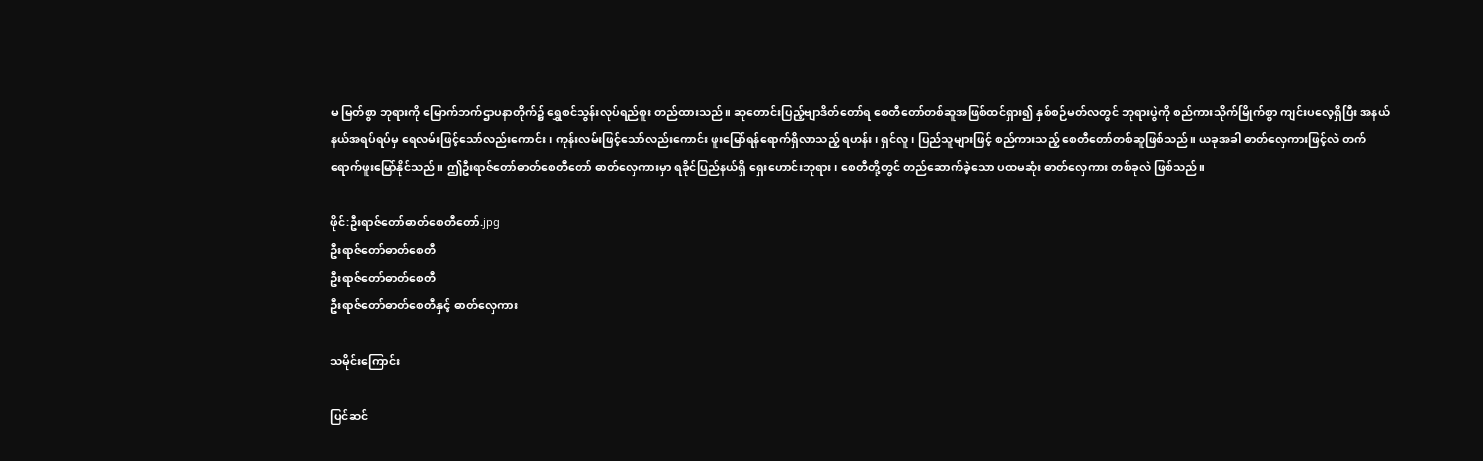မ မြတ်စွာ ဘုရားကို မြောက်ဘက်ဌာပနာတိုက်၌ ရွှေစင်သွန်းလုပ်ရည်စူး တည်ထားသည်။ ဆုတောင်းပြည့်ဗျာဒိတ်တော်ရ စေတီတော်တစ်ဆူအဖြစ်ထင်ရှား၍ နှစ်စဉ်မတ်လတွင် ဘုရားပွဲကို စည်ကားသိုက်မြိုက်စွာ ကျင်းပလေ့ရှိပြီး အနယ်နယ်အရပ်ရပ်မှ ရေလမ်းဖြင့်သော်လည်းကောင်း၊ ကုန်းလမ်းဖြင့်သော်လည်းကောင်း ဖူးမြော်ရန်ရောက်ရှိလာသည့် ရဟန်း၊ ရှင်လူ၊ ပြည်သူများဖြင့် စည်ကားသည့် စေတီတော်တစ်ဆူဖြစ်သည်။ ယခုအခါ ဓာတ်လှေကားဖြင့်လဲ တက်ရောက်ဖူးမြော်နိုင်သည်။ ဤဦးရာဇ်တော်ဓာတ်စေတီတော် ဓာတ်လှေကားမှာ ရခိုင်ပြည်နယ်ရှိ ရှေးဟောင်းဘုရား၊ စေတီတို့တွင် တည်ဆောက်ခဲ့သော ပထမဆုံး ဓာတ်လှေကား တစ်ခုလဲ ဖြစ်သည်။

ဖိုင်:ဦးရာဇ်တော်ဓာတ်စေတီတော်.jpg
ဦးရာဇ်တော်ဓာတ်စေတီ
ဦးရာဇ်တော်ဓာတ်စေတီ
ဦးရာဇ်တော်ဓာတ်စေတီနှင့် ဓာတ်လှေကား

သမိုင်းကြောင်း

ပြင်ဆင်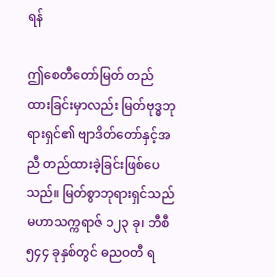ရန်

ဤစေတီတော်မြတ် တည်ထားခြင်းမှာလည်း မြတ်ဗုဒ္ဓဘုရားရှင်၏ ဗျာဒိတ်တော်နှင့်အညီ တည်ထားခဲ့ခြင်းဖြစ်ပေသည်။ မြတ်စွာဘုရားရှင်သည် မဟာသက္ကရာဇ် ၁၂၃ ခု၊ ဘီစီ ၅၄၄ ခုနှစ်တွင် ဓညဝတီ ရ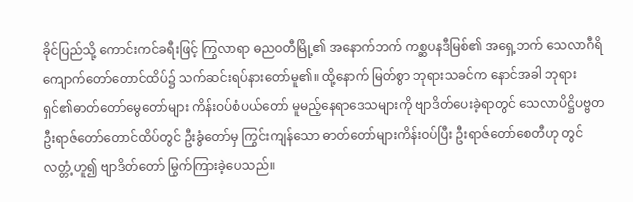ခိုင်ပြည်သို့ ကောင်းကင်ခရီးဖြင့် ကြွလာရာ ဓညဝတီမြို့၏ အနောက်ဘက် ကစ္ဆပနဒီမြစ်၏ အရှေ့ဘက် သေလာဂီရိကျောက်တော်တောင်ထိပ်၌ သက်ဆင်းရပ်နားတော်မူ၏။ ထို့နောက် မြတ်စွာ ဘုရားသခင်က နောင်အခါ ဘုရားရှင်၏ဓာတ်တော်မွေတော်များ ကိန်းဝပ်စံပယ်တော် မူမည့်နေရာဒေသများကို ဗျာဒိတ်ပေးခဲ့ရာတွင် သေလာပိဋ္ဌိပဗ္ဗတ ဦးရာဇ်တော်တောင်ထိပ်တွင် ဦးခွံတော်မှ ကြွင်းကျန်သော ဓာတ်တော်များကိန်းဝပ်ပြီး ဦးရာဇ်တော်စေတီဟု တွင်လတ္တံ့ဟူ၍ ဗျာဒိတ်တော် မြွက်ကြားခဲ့ပေသည်။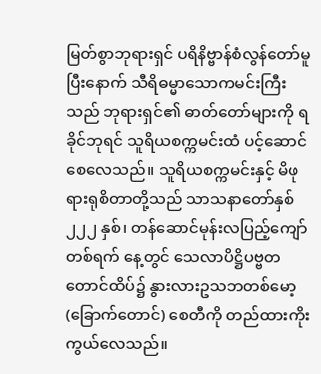မြတ်စွာဘုရားရှင် ပရိနိဗ္ဗာန်စံလွန်တော်မူပြီးနောက် သီရိဓမ္မာသောကမင်းကြီးသည် ဘုရားရှင်၏ ဓာတ်တော်များကို ရခိုင်ဘုရင် သူရိယစက္ကမင်းထံ ပင့်ဆောင်စေလေသည်။ သူရိယစက္ကမင်းနှင့် မိဖုရားရုစိတာတို့သည် သာသနာတော်နှစ် ၂၂၂ နှစ်၊ တန်ဆောင်မုန်းလပြည့်ကျော် တစ်ရက် နေ့တွင် သေလာပိဋ္ဌိပဗ္ဗတတောင်ထိပ်၌ နွားလားဥသဘတစ်မော့ (ခြောက်တောင်) စေတီကို တည်ထားကိုးကွယ်လေသည်။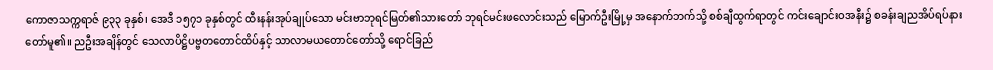ကောဇာသက္ကရာဇ် ၉၃၃ ခုနှစ်၊ အေဒီ ၁၅၇၁ ခုနှစ်တွင် ထီးနန်းအုပ်ချုပ်သော မင်းဗာဘုရင်မြတ်၏သားတော် ဘုရင်မင်းဖလောင်းသည် မြောက်ဦးမြို့မှ အနောက်ဘက်သို့ စစ်ချီထွက်ရာတွင် ကင်းချောင်းဝအနီး၌ စခန်းချညအိပ်ရပ်နားတော်မူ၏။ ညဦးအချိန်တွင် သေလာပိဋ္ဌိပဗ္ဗတတောင်ထိပ်နှင့် သာလာမယတောင်တော်သို့ ရောင်ခြည်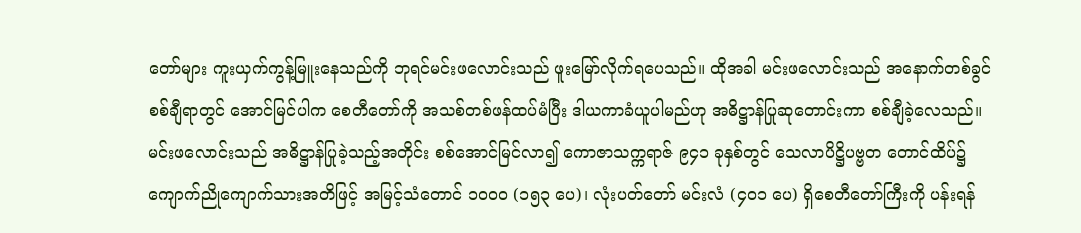တော်များ ကူးယှက်ကွန့်မြူးနေသည်ကို ဘုရင်မင်းဖလောင်းသည် ဖူးမြော်လိုက်ရပေသည်။ ထိုအခါ မင်းဖလောင်းသည် အနောက်တစ်ခွင် စစ်ချီရာတွင် အောင်မြင်ပါက စေတီတော်ကို အသစ်တစ်ဖန်ထပ်မံပြီး ဒါယကာခံယူပါမည်ဟု အဓိဋ္ဌာန်ပြုဆုတောင်းကာ စစ်ချီခဲ့လေသည်။ မင်းဖလောင်းသည် အဓိဋ္ဌာန်ပြုခဲ့သည့်အတိုင်း စစ်အောင်မြင်လာ၍ ကောဇာသက္ကရာဇ် ၉၄၁ ခုနှစ်တွင် သေလာပိဋ္ဌိပဗ္ဗတ တောင်ထိပ်၌ ကျောက်ညိုကျောက်သားအတိဖြင့် အမြင့်သံတောင် ၁၀၀၀ (၁၅၃ ပေ)၊ လုံးပတ်တော် မင်းလံ (၄၀၁ ပေ) ရှိစေတီတော်ကြီးကို ပန်းရန်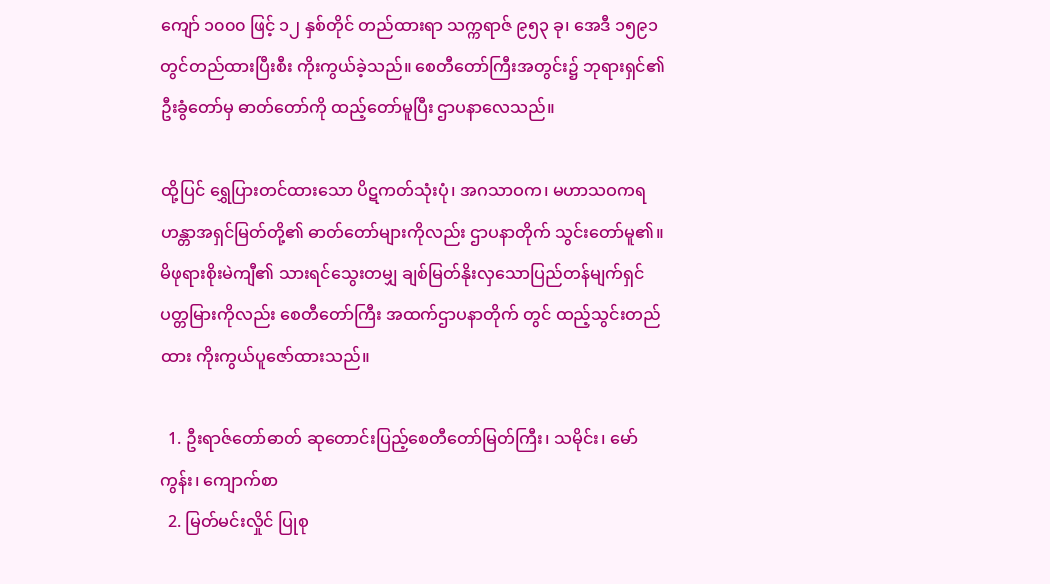ကျော် ၁၀၀၀ ဖြင့် ၁၂ နှစ်တိုင် တည်ထားရာ သက္ကရာဇ် ၉၅၃ ခု၊ အေဒီ ၁၅၉၁ တွင်တည်ထားပြီးစီး ကိုးကွယ်ခဲ့သည်။ စေတီတော်ကြီးအတွင်း၌ ဘုရားရှင်၏ ဦးခွံတော်မှ ဓာတ်တော်ကို ထည့်တော်မူပြီး ဌာပနာလေသည်။

ထို့ပြင် ရွှေပြားတင်ထားသော ပိဋကတ်သုံးပုံ၊ အဂသာဝက၊ မဟာသဝကရဟန္တာအရှင်မြတ်တို့၏ ဓာတ်တော်များကိုလည်း ဌာပနာတိုက် သွင်းတော်မူ၏။ မိဖုရားစိုးမဲကျီ၏ သားရင်သွေးတမျှ ချစ်မြတ်နိုးလှသောပြည်တန်မျက်ရှင် ပတ္တမြားကိုလည်း စေတီတော်ကြီး အထက်ဌာပနာတိုက် တွင် ထည့်သွင်းတည်ထား ကိုးကွယ်ပူဇော်ထားသည်။

  1. ဦးရာဇ်တော်ဓာတ် ဆုတောင်းပြည့်စေတီတော်မြတ်ကြီး၊ သမိုင်း၊ မော်ကွန်း၊ ကျောက်စာ
  2. မြတ်မင်းလှိုင် ပြုစု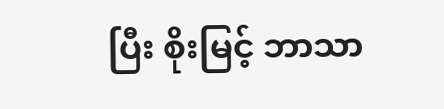ပြီး စိုးမြင့် ဘာသာ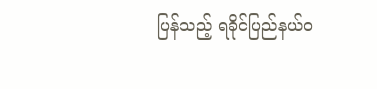ပြန်သည့် ရခိုင်ပြည်နယ်ဝ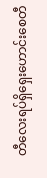တီလေးရပ်ရှိရှေးဟောင်းစေတီ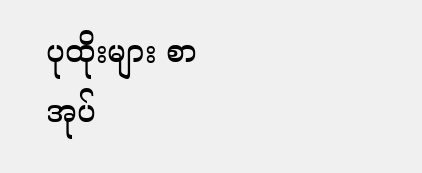ပုထိုးများ စာအုပ်